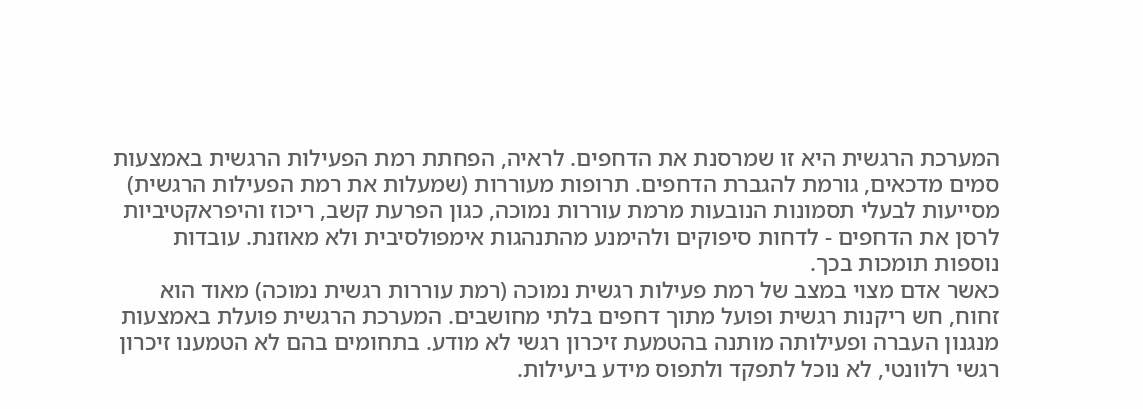המערכת הרגשית היא זו שמרסנת את הדחפים. לראיה, הפחתת רמת הפעילות הרגשית באמצעות סמים מדכאים, גורמת להגברת הדחפים. תרופות מעוררות (שמעלות את רמת הפעילות הרגשית) מסייעות לבעלי תסמונות הנובעות מרמת עוררות נמוכה, כגון הפרעת קשב, ריכוז והיפראקטיביות לרסן את הדחפים - לדחות סיפוקים ולהימנע מהתנהגות אימפולסיבית ולא מאוזנת. עובדות נוספות תומכות בכך.
כאשר אדם מצוי במצב של רמת פעילות רגשית נמוכה (רמת עוררות רגשית נמוכה) מאוד הוא זחוח, חש ריקנות רגשית ופועל מתוך דחפים בלתי מחושבים. המערכת הרגשית פועלת באמצעות מנגנון העברה ופעילותה מותנה בהטמעת זיכרון רגשי לא מודע. בתחומים בהם לא הטמענו זיכרון רגשי רלוונטי, לא נוכל לתפקד ולתפוס מידע ביעילות.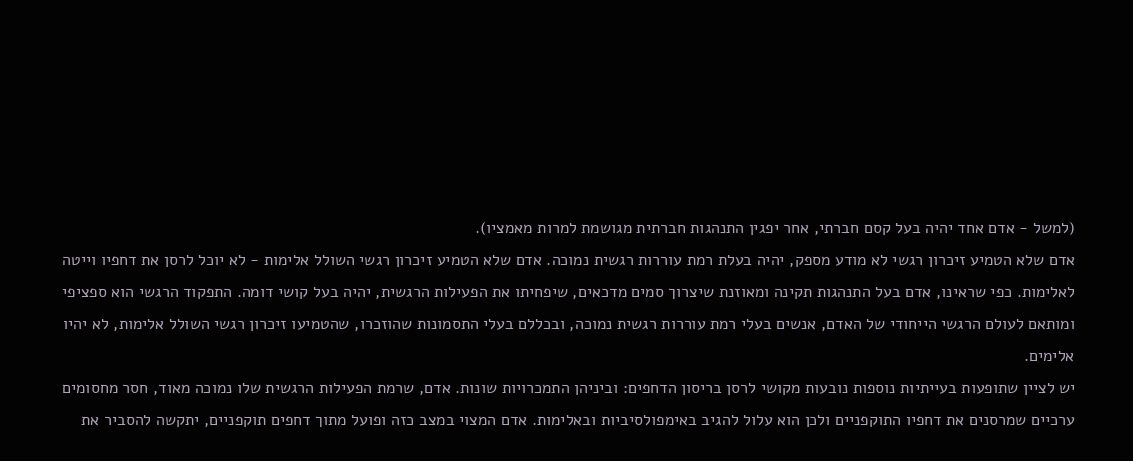(למשל - אדם אחד יהיה בעל קסם חברתי, אחר יפגין התנהגות חברתית מגושמת למרות מאמציו).
אדם שלא הטמיע זיכרון רגשי לא מודע מספק, יהיה בעלת רמת עוררות רגשית נמוכה. אדם שלא הטמיע זיכרון רגשי השולל אלימות - לא יוכל לרסן את דחפיו וייטה לאלימות. כפי שראינו, אדם בעל התנהגות תקינה ומאוזנת שיצרוך סמים מדכאים, שיפחיתו את הפעילות הרגשית, יהיה בעל קושי דומה. התפקוד הרגשי הוא ספציפי ומותאם לעולם הרגשי הייחודי של האדם, אנשים בעלי רמת עוררות רגשית נמוכה, ובכללם בעלי התסמונות שהוזכרו, שהטמיעו זיכרון רגשי השולל אלימות, לא יהיו אלימים.
יש לציין שתופעות בעייתיות נוספות נובעות מקושי לרסן בריסון הדחפים: וביניהן התמכרויות שונות. אדם, שרמת הפעילות הרגשית שלו נמוכה מאוד, חסר מחסומים ערכיים שמרסנים את דחפיו התוקפניים ולכן הוא עלול להגיב באימפולסיביות ובאלימות. אדם המצוי במצב כזה ופועל מתוך דחפים תוקפניים, יתקשה להסביר את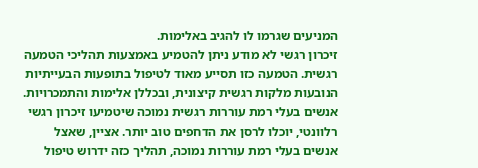המניעים שגרמו לו להגיב באלימות.
זיכרון רגשי לא מודע ניתן להטמיע באמצעות תהליכי הטמעה רגשית. הטמעה כזו תסייע מאוד לטיפול בתופעות הבעייתיות הנובעות מלקות רגשית קיצונית, ובכללן אלימות והתמכרויות. אנשים בעלי רמת עוררות רגשית נמוכה שיטמיעו זיכרון רגשי רלוונטי, יוכלו לרסן את הדחפים טוב יותר. אציין, שאצל
אנשים בעלי רמת עוררות נמוכה, תהליך כזה ידרוש טיפול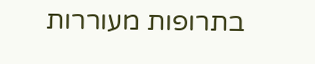בתרופות מעוררות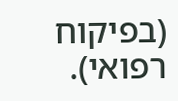(בפיקוח רפואי).